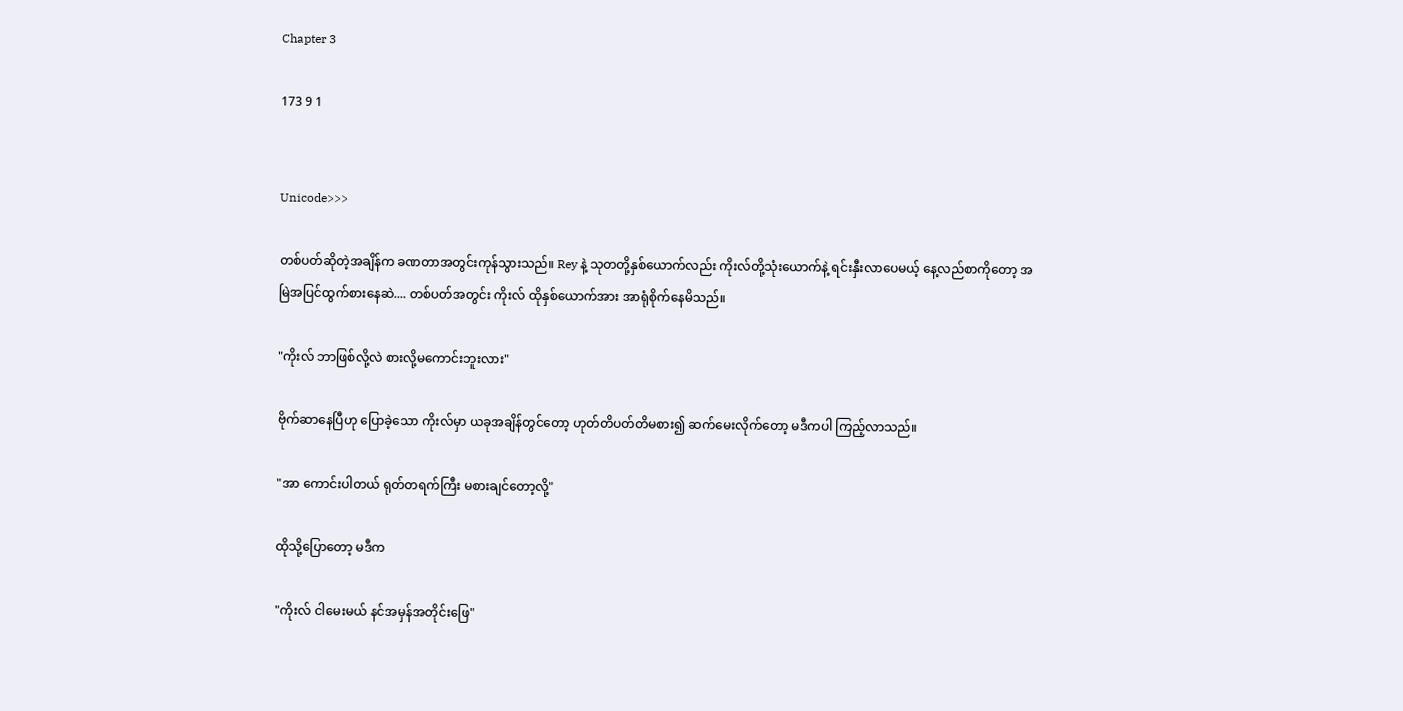Chapter 3

173 9 1


Unicode>>>

တစ်ပတ်ဆိုတဲ့အချိန်က ခဏတာအတွင်းကုန်သွားသည်။ Rey နဲ့ သုတတို့နှစ်ယောက်လည်း ကိုးလ်တို့သုံးယောက်နဲ့ ရင်းနှီးလာပေမယ့် နေ့လည်စာကိုတော့ အမြဲအပြင်ထွက်စားနေဆဲ.... တစ်ပတ်အတွင်း ကိုးလ် ထိုနှစ်ယောက်အား အာရုံစိုက်နေမိသည်။

"ကိုးလ် ဘာဖြစ်လို့လဲ စားလို့မကောင်းဘူးလား"

ဗိုက်ဆာနေပြီဟု ပြောခဲ့သော ကိုးလ်မှာ ယခုအချိန်တွင်တော့ ဟုတ်တိပတ်တိမစား၍ ဆက်မေးလိုက်တော့ မဒီကပါ ကြည့်လာသည်။

"အာ ကောင်းပါတယ် ရုတ်တရက်ကြီး မစားချင်တော့လို့"

ထိုသို့ပြောတော့ မဒီက

"ကိုးလ် ငါမေးမယ် နင်အမှန်အတိုင်းဖြေ"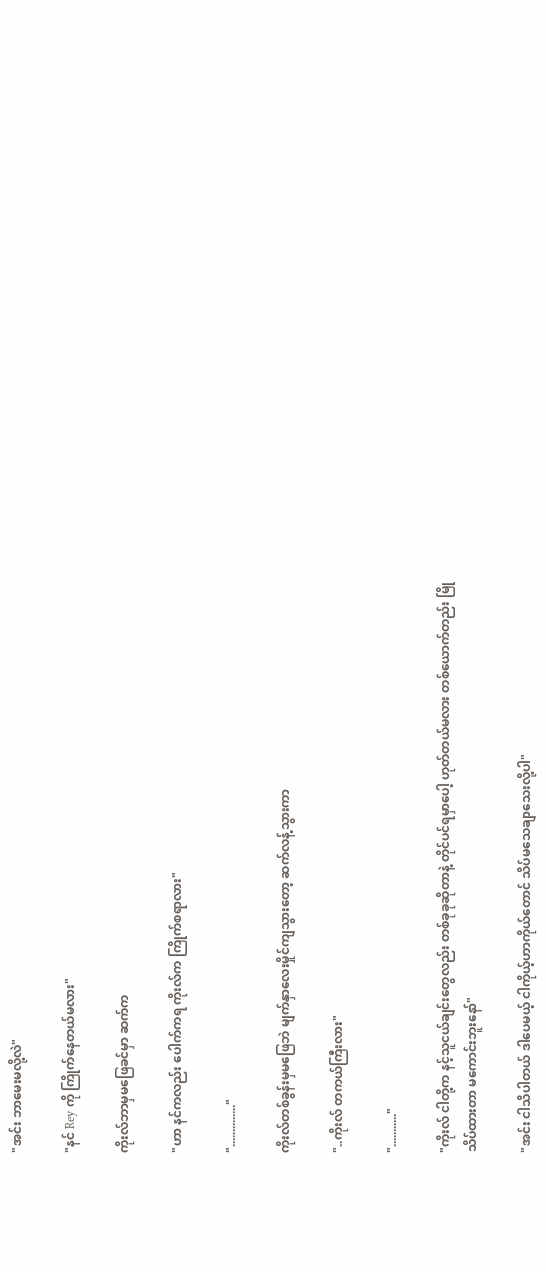"အင်း ဘာမေးမလို့လဲ"

"နင် Rey ကို ကြိုက်နေတယ်မလား"

ကိုးလ်ဘာမှမဖြေခင်မှာ ဆက်က

"ဟာ နင်ကလည်း ပေါက်ကရ ကိုးလ်က ကြိုက်စရာလား"

".............."

ကိုးလ်တစ်ခွန်းမှမဖြေဘဲ မျက်နှာလေးမှိုင်ကျသွားတော့ ဆက်လန့်သွားကာ

"..ကိုးလ် တကယ်ကြီးလား"

"..........."

"ကိုးလ် ငါတို့က နင့်သူငယ်ချင်းတွေလည်း တစ်ခုခုဆိုတာနဲ့ တိုင်ပင်ရမှာပေါ့ ဟုတ်တယ်မလား တစ်ယောက်တည်း မြိုသိပ်ထားတာ မကောင်းဘူးနော်"

"အင်း ငါသိပါတယ် ဒါပေမယ့် ငါကိုယ့်ဟာကိုယ်တောင် သိပ်မသေချာသေးလို့ပါ"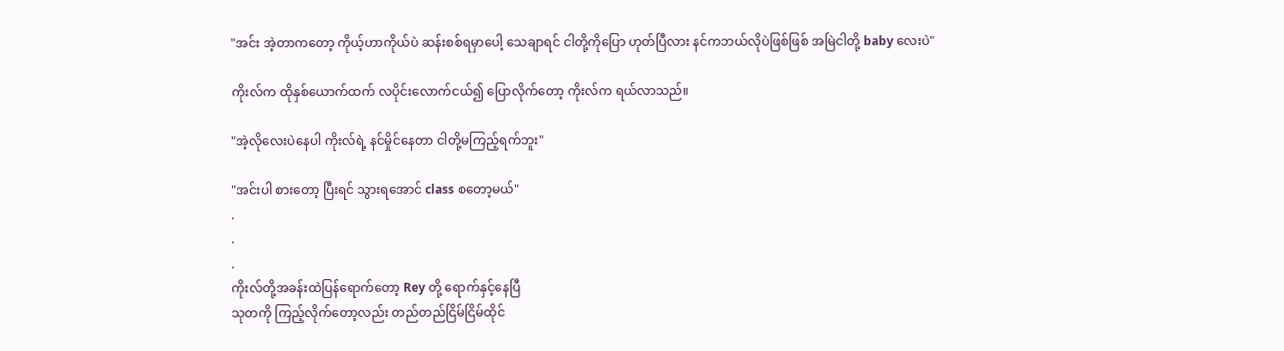"အင်း အဲ့တာကတော့ ကိုယ့်ဟာကိုယ်ပဲ ဆန်းစစ်ရမှာပေါ့ သေချာရင် ငါတို့ကိုပြော ဟုတ်ပြီလား နင်ကဘယ်လိုပဲဖြစ်ဖြစ် အမြဲငါတို့ baby လေးပဲ"

ကိုးလ်က ထိုနှစ်ယောက်ထက် လပိုင်းလောက်ငယ်၍ ပြောလိုက်တော့ ကိုးလ်က ရယ်လာသည်။

"အဲ့လိုလေးပဲနေပါ ကိုးလ်ရဲ့ နင်မှိုင်နေတာ ငါတို့မကြည့်ရက်ဘူး"

"အင်းပါ စားတော့ ပြီးရင် သွားရအောင် class စတော့မယ်"
.
.
.
ကိုးလ်တို့အခန်းထဲပြန်ရောက်တော့ Rey တို့ ရောက်နှင့်နေပြီ
သုတကို ကြည့်လိုက်တော့လည်း တည်တည်ငြိမ်ငြိမ်ထိုင်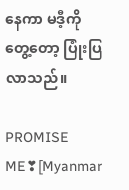နေကာ မဒီ့ကိုတွေ့တော့ ပြုံးပြလာသည်။

PROMISE ME❣[Myanmar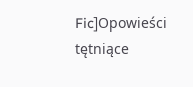Fic]Opowieści tętniące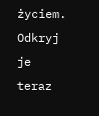życiem. Odkryj je teraz